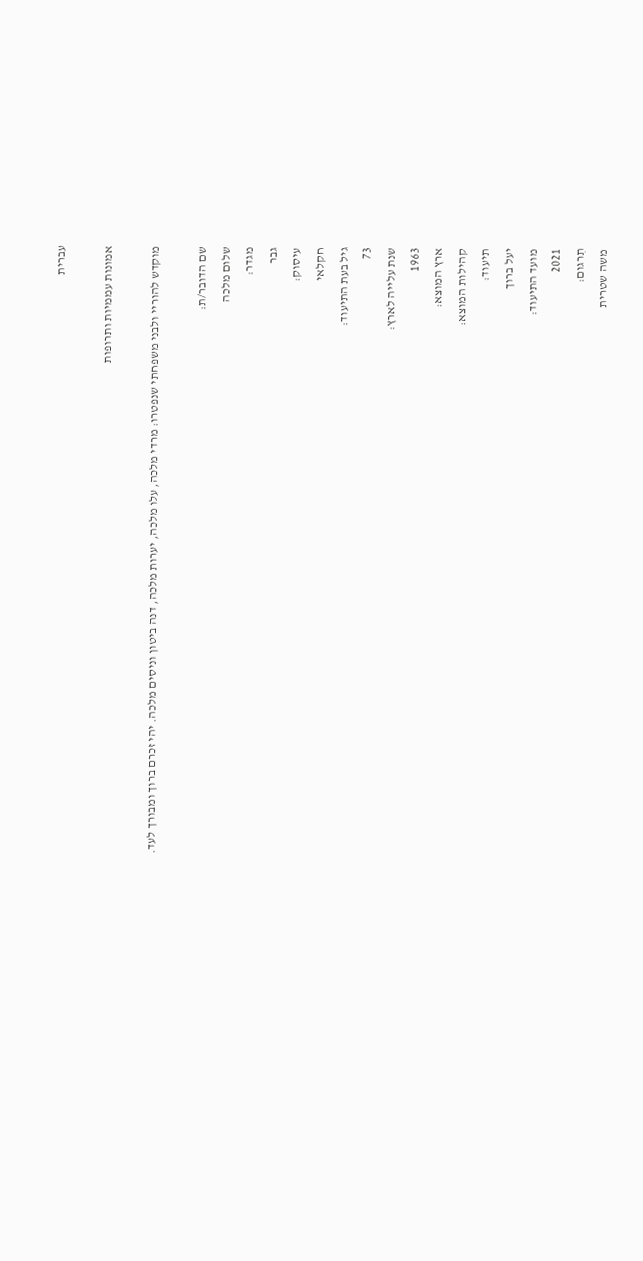עברית

אמונות עממיות ותרופות

מוקדש להוריי ולבני משפחתי שנפטרו: מרדי מלכה, עלו מלכה, יערות מלכה, דנה ביטון וניסים מלכה. יהי זכרם ברוך ומבורך לעד.

שם הדובר/ת:
שלום מלכה
מגדר:
גבר
עיסוק:
חקלאי
גיל בעת התיעוד:
73
שנת עלייה לארץ:
1963
ארץ המוצא:
קהילות המוצא:
תיעוד:
יעל ברוך
מועד התיעוד:
2021
תִרגום:
משה שטרית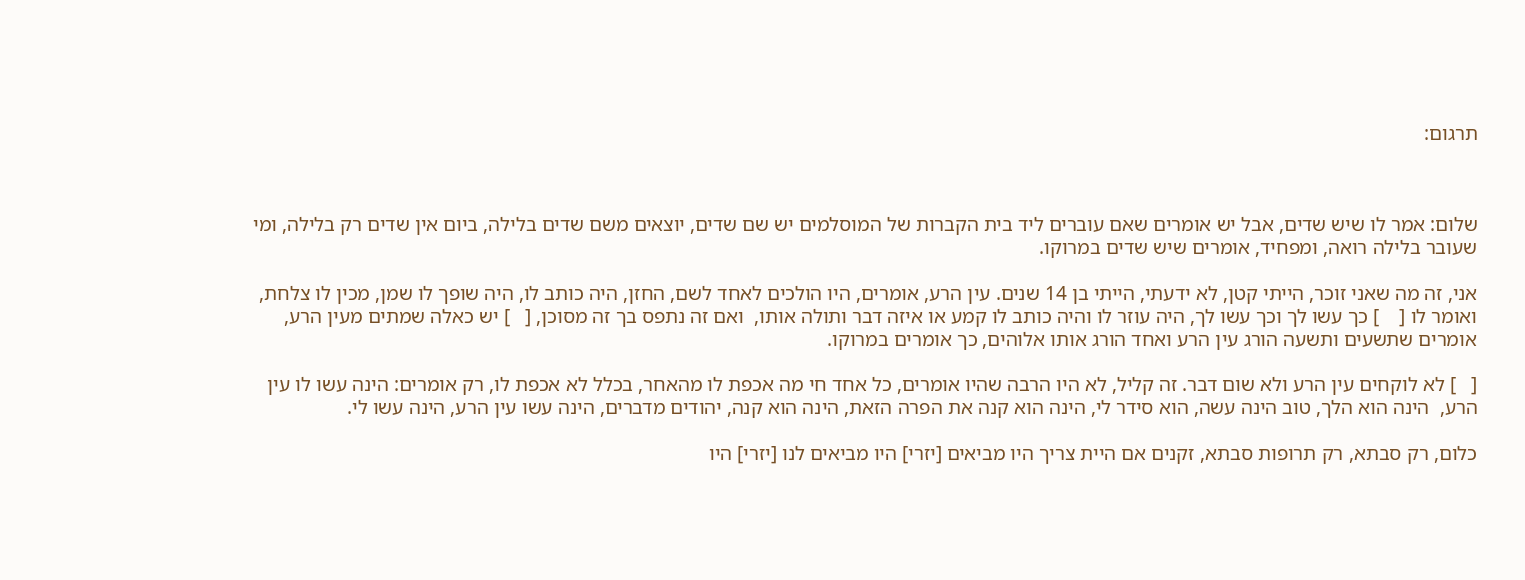תרגום:



שלום: אמר לו שיש שדים, אבל יש אומרים שאם עוברים ליד בית הקברות של המוסלמים יש שם שדים, יוצאים משם שדים בלילה, ביום אין שדים רק בלילה, ומי שעובר בלילה רואה, ומפחיד, אומרים שיש שדים במרוקו.

אני, זה מה שאני זוכר, הייתי קטן, לא ידעתי, הייתי בן 14 שנים. עין הרע, אומרים, היו הולכים לאחד לשם, החזן, היה כותב לו, היה שופך לו שמן, מכין לו צלחת, ואומר לו [    ] כך עשו לך וכך עשו לך, היה עוזר לו והיה כותב לו קמע או איזה דבר ותולה אותו,  ואם זה נתפס בך זה מסוכן, [   ] יש כאלה שמתים מעין הרע, אומרים שתשעים ותשעה הורג עין הרע ואחד הורג אותו אלוהים, כך אומרים במרוקו.

[   ] לא לוקחים עין הרע ולא שום דבר. זה קליל, לא היו הרבה שהיו אומרים, כל אחד חי מה אכפת לו מהאחר, בכלל לא אכפת לו, רק אומרים: הינה עשו לו עין הרע,  הינה הוא הלך, טוב הינה עשה, הוא סידר לי, הינה הוא קנה את הפרה הזאת, הינה הוא קנה, יהודים מדברים, הינה עשו עין הרע, הינה עשו לי.

כלום, רק סבתא, רק תרופות סבתא, זקנים אם היית צריך היו מביאים [יזרי] היו מביאים לנו [יזרי] היו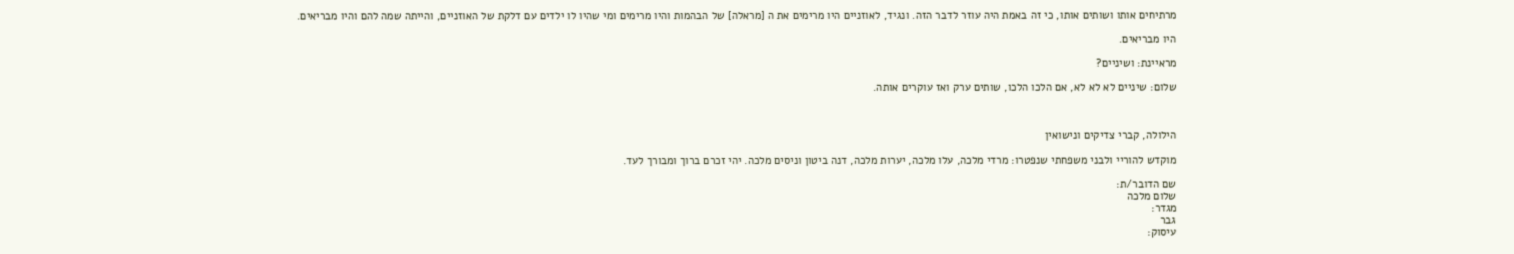מרתיחים אותו ושותים אותו, כי זה באמת היה עוזר לדבר הזה. ונגיד, לאוזניים היו מרימים את ה [מראלה] של הבהמות והיו מרימים ומי שהיו לו ילדים עם דלקת של האוזניים, והייתה שמה להם והיו מבריאים.

היו מבריאים.

מראיינת: ושיניים?

שלום: שיניים לא לא לא, אם הלכו הלכו, שותים ערק ואז עוקרים אותה.



הילולה, קברי צדיקים ונישואין

מוקדש להוריי ולבני משפחתי שנפטרו: מרדי מלכה, עלו מלכה, יערות מלכה, דנה ביטון וניסים מלכה. יהי זכרם ברוך ומבורך לעד.

שם הדובר/ת:
שלום מלכה
מגדר:
גבר
עיסוק: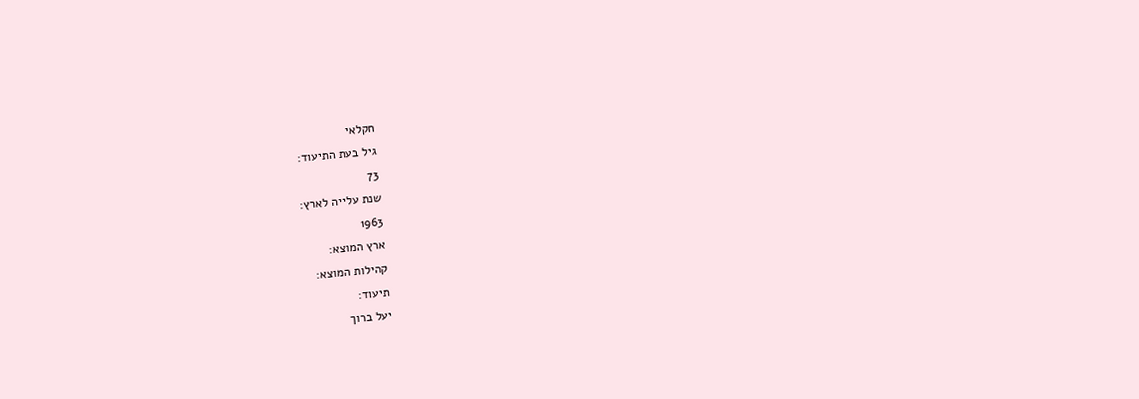חקלאי
גיל בעת התיעוד:
73
שנת עלייה לארץ:
1963
ארץ המוצא:
קהילות המוצא:
תיעוד:
יעל ברוך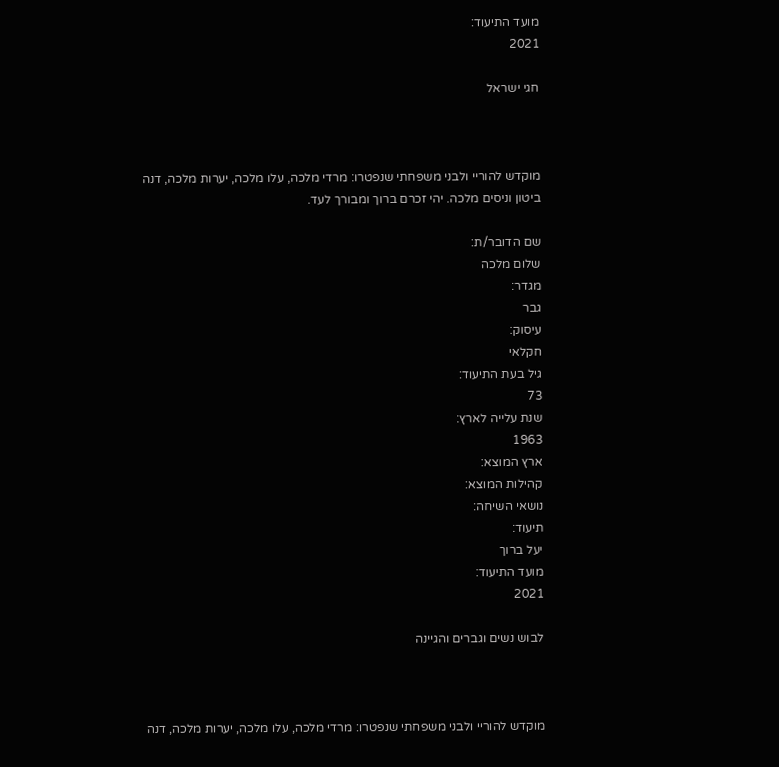מועד התיעוד:
2021

חגי ישראל



מוקדש להוריי ולבני משפחתי שנפטרו: מרדי מלכה, עלו מלכה, יערות מלכה, דנה ביטון וניסים מלכה. יהי זכרם ברוך ומבורך לעד.

שם הדובר/ת:
שלום מלכה
מגדר:
גבר
עיסוק:
חקלאי
גיל בעת התיעוד:
73
שנת עלייה לארץ:
1963
ארץ המוצא:
קהילות המוצא:
נושאי השיחה:
תיעוד:
יעל ברוך
מועד התיעוד:
2021

לבוש נשים וגברים והגיינה



מוקדש להוריי ולבני משפחתי שנפטרו: מרדי מלכה, עלו מלכה, יערות מלכה, דנה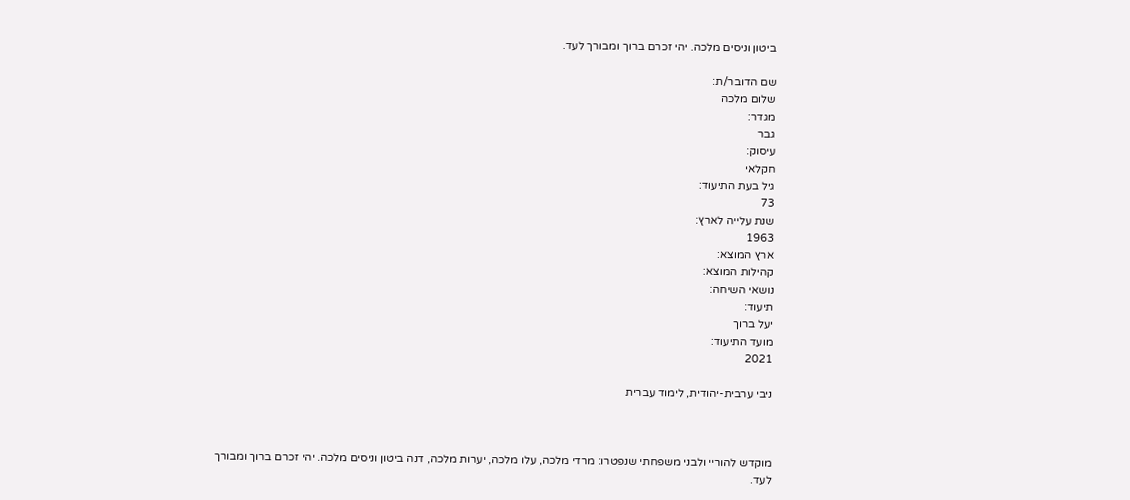ביטון וניסים מלכה. יהי זכרם ברוך ומבורך לעד.

שם הדובר/ת:
שלום מלכה
מגדר:
גבר
עיסוק:
חקלאי
גיל בעת התיעוד:
73
שנת עלייה לארץ:
1963
ארץ המוצא:
קהילות המוצא:
נושאי השיחה:
תיעוד:
יעל ברוך
מועד התיעוד:
2021

ניבי ערבית-יהודית, לימוד עברית



מוקדש להוריי ולבני משפחתי שנפטרו: מרדי מלכה, עלו מלכה, יערות מלכה, דנה ביטון וניסים מלכה. יהי זכרם ברוך ומבורך לעד.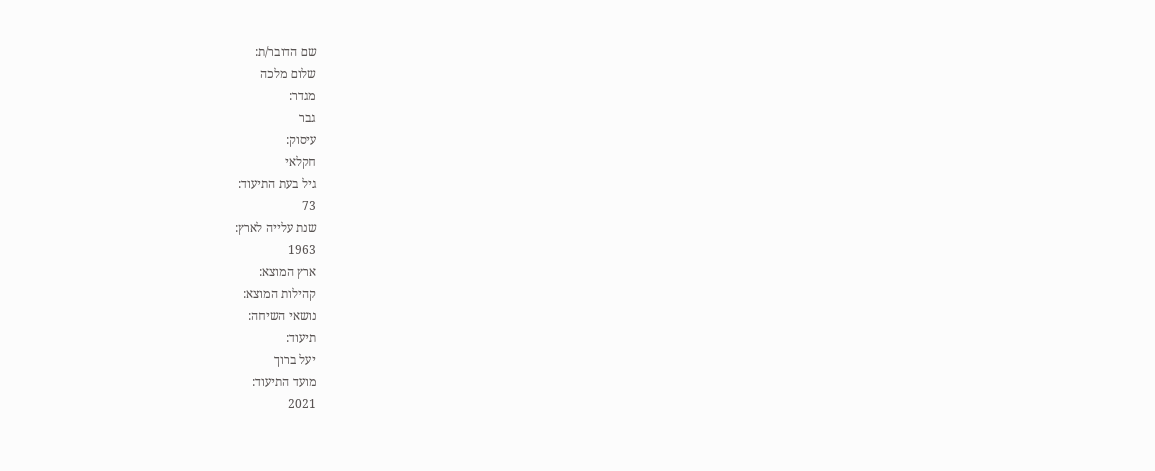שם הדובר/ת:
שלום מלכה
מגדר:
גבר
עיסוק:
חקלאי
גיל בעת התיעוד:
73
שנת עלייה לארץ:
1963
ארץ המוצא:
קהילות המוצא:
נושאי השיחה:
תיעוד:
יעל ברוך
מועד התיעוד:
2021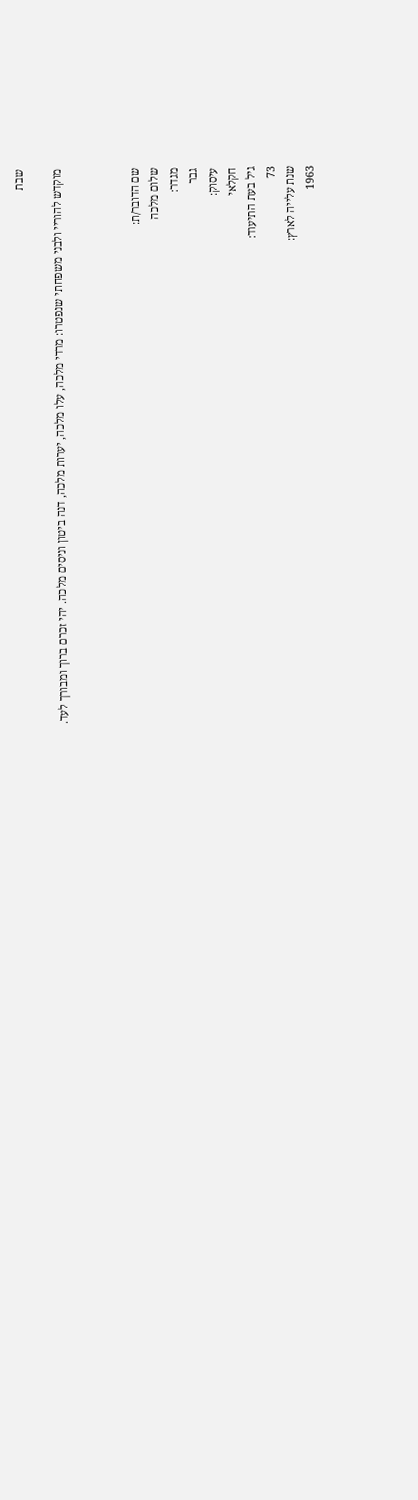שבת

מוקדש להוריי ולבני משפחתי שנפטרו: מרדי מלכה, עלו מלכה, יערות מלכה, דנה ביטון וניסים מלכה. יהי זכרם ברוך ומבורך לעד.



שם הדובר/ת:
שלום מלכה
מגדר:
גבר
עיסוק:
חקלאי
גיל בעת התיעוד:
73
שנת עלייה לארץ:
1963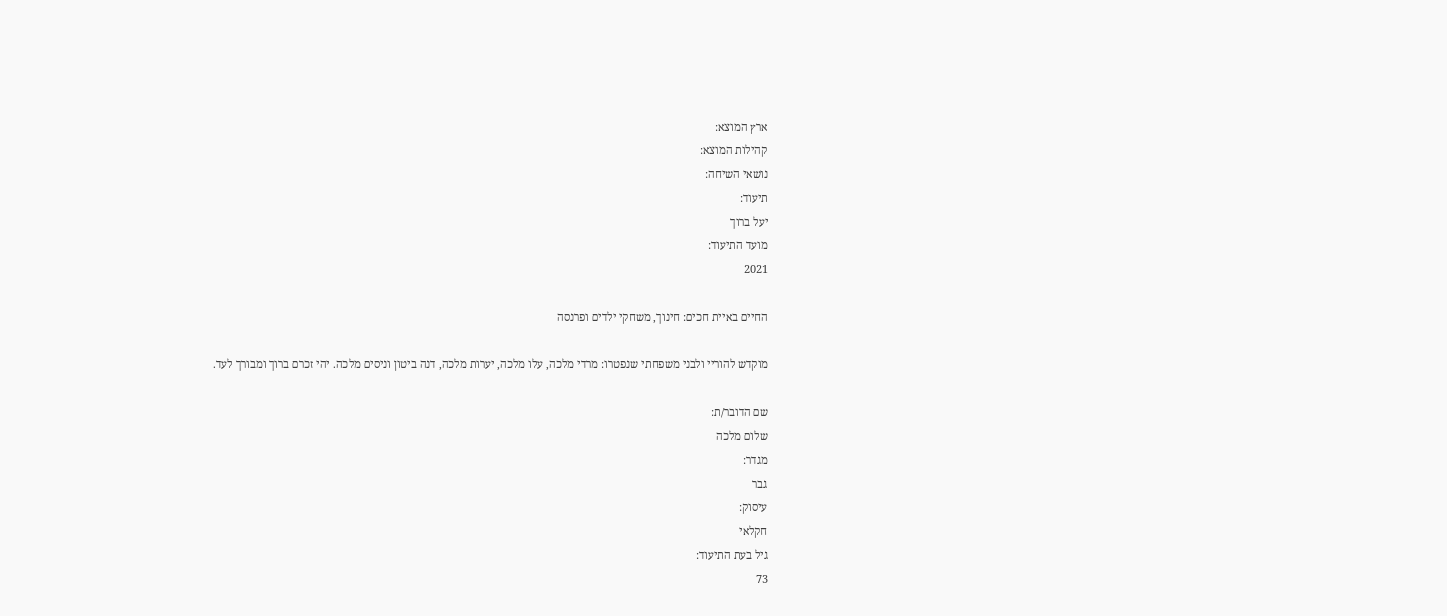ארץ המוצא:
קהילות המוצא:
נושאי השיחה:
תיעוד:
יעל ברוך
מועד התיעוד:
2021

החיים באיית חכים: חינוך, משחקי ילדים ופרנסה

מוקדש להוריי ולבני משפחתי שנפטרו: מרדי מלכה, עלו מלכה, יערות מלכה, דנה ביטון וניסים מלכה. יהי זכרם ברוך ומבורך לעד.

שם הדובר/ת:
שלום מלכה
מגדר:
גבר
עיסוק:
חקלאי
גיל בעת התיעוד:
73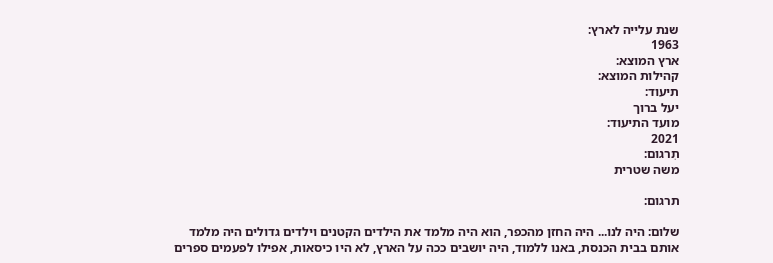שנת עלייה לארץ:
1963
ארץ המוצא:
קהילות המוצא:
תיעוד:
יעל ברוך
מועד התיעוד:
2021
תִרגום:
משה שטרית

תרגום:

שלום: היה לנו... היה החזן מהכפר, הוא היה מלמד את הילדים הקטנים וילדים גדולים היה מלמד אותם בבית הכנסת, באנו ללמוד, היה יושבים ככה על הארץ, לא היו כיסאות, אפילו לפעמים ספרים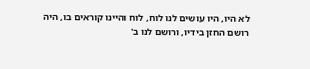לא היו, היו עושים לנו לוח, לוח והיינו קוראים בו, היה רושם החזן בידיו, ורושם לנו ב'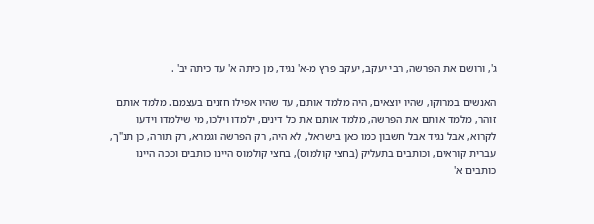ג', ורושם את הפרשה, רבי יעקב, יעקב פרץ מ-א' נגיד, מן כיתה א' עד כיתה יב' .

האנשים במרוקו, שהיו יוצאים, היה מלמד אותם, עד שהיו אפילו חזנים בעצמם. מלמד אותם זוהר, מלמד אותם את הפרשה, מלמד אותם את כל דינים, ילמדו וילכו, מי שילמדו וידעו לקרוא, אבל נגיד אבל חשבון כמו כאן בישראל, לא היה, רק הפרשה וגמרא, רק תורה, כן תנ"ך, עברית קוראים, וכותבים בתעליק (בחצי קולמוס), בחצי קולמוס היינו כותבים וככה היינו כותבים א'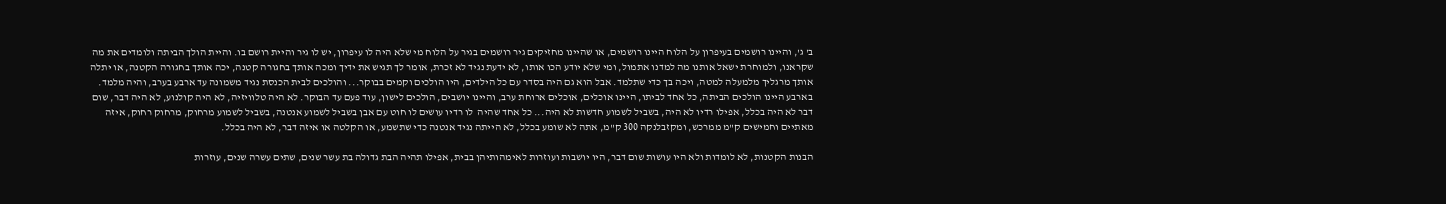ב' ג', והיינו רושמים בעיפרון על הלוח היינו רושמים, או שהיינו מחזיקים גיר רושמים בגיר על הלוח מי שלא היה לו עיפרון, יש לו גיר והיית רושם בו. והיית הולך הביתה ולומדים את מה שקראנו, ולמוחרת ישאל אותנו מה למדנו אתמול, ומי שלא יודע הכו אותו, לא ידעת נגיד לא זכרת, אומר לך תגיש את ידיך ומכה אותך בחגורה קטנה, יכה אותך בחגורה הקטנה, או יתלה אותך מרגליך מלמעלה למטה, ויכה בך כדי שתלמד. אבל הוא גם היה בסדר עם כל הילדים, היו הולכים וקמים בבוקר... והולכים לבית הכנסת נגיד משמונה עד ארבע בערב, והיה מלמד. בארבע היינו הולכים הביתה, כל אחד לביתו, היינו אוכלים, אוכלים ארוחת ערב, והיינו יושבים, הולכים לישון, עוד פעם עד הבוקר. לא היה טלוויזיה, לא היה קולנוע, לא היה דבר, שום דבר לא היה בכלל, אפילו רדיו לא היה, בשביל לשמוע חדשות לא היה... כל אחד שהיה  לו רדיו עושים לו חוט עם אבן בשביל לשמוע אנטנה, בשביל לשמוע מרחוק, מרחוק רחוק, איזה מאתיים וחמישים ק"מ ממרכש, ומקזבלנקה 300 ק"מ, אתה לא שומע בכלל, לא הייתה נגיד אנטנה כדי שתשמע, או הקלטה או איזה דבר, לא היה בכלל.

הבנות הקטנות, לא לומדות ולא היו עושות שום דבר, היו יושבות ועוזרות לאימהותיהן בבית, אפילו תהיה הבת גדולה בת עשר שנים, שתים עשרה שנים, עוזרות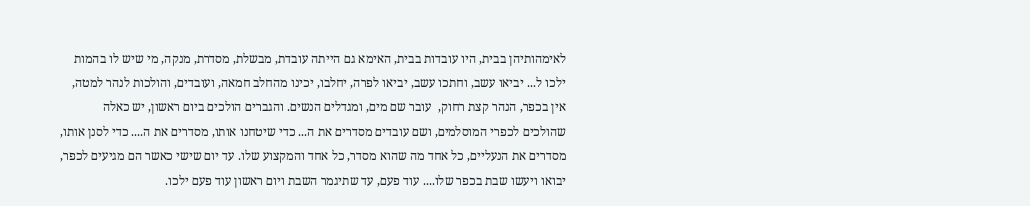לאימהותיהן בבית, היו עובדות בבית, האימא גם הייתה עובדת, מבשלת, מסדרת, מנקה, מי שיש לו בהמות ילכו ל... יביאו עשב, וחתכו עשב, יביאו לפרה, יחלבו, יכינו מהחלב חמאה, ועובדים, והולכות לנהר למטה, אין בכפר, הנהר קצת רחוק,  עובר שם מים, ומגדלים הנשים. והגברים הולכים ביום ראשון, יש כאלה שהולכים לכפרי המוסלמים, ושם עובדים מסדרים את ה... כדי שיטחנו אותו, מסדרים את ה.... כדי לסנן אותו, מסדרים את הנעליים, כל אחד מה שהוא מסדר, כל אחד והמקצוע שלו. עד יום שישי כאשר הם מגיעים לכפר, יבואו ויעשו שבת בכפר שלו.... עוד פעם, עד שתיגמר השבת ויום ראשון עוד פעם ילכו.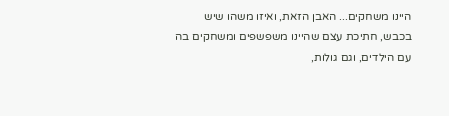היינו משחקים... האבן הזאת, ואיזו משהו שיש בכבש, חתיכת עצם שהיינו משפשפים ומשחקים בה עם הילדים, וגם גולות,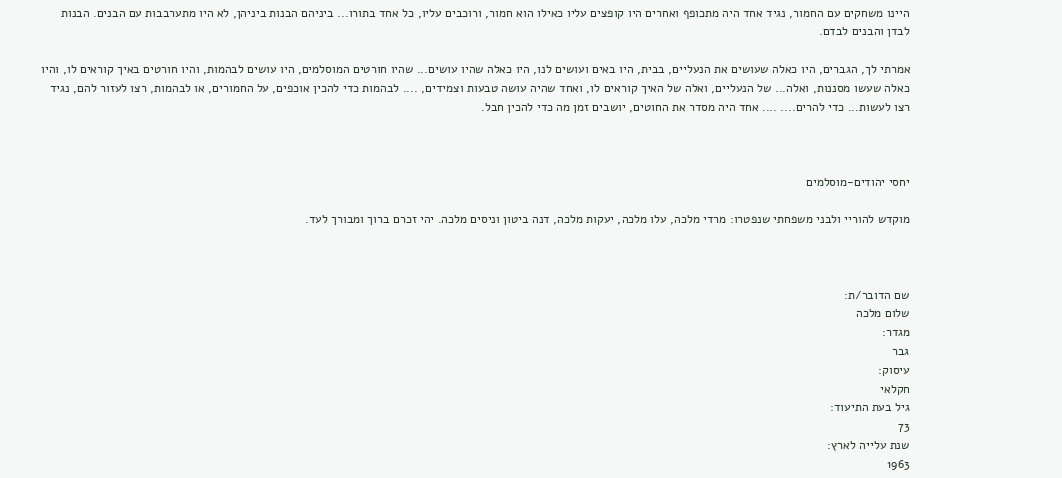היינו משחקים עם החמור, נגיד אחד היה מתכופף ואחרים היו קופצים עליו כאילו הוא חמור, ורוכבים עליו, כל אחד בתורו... ביניהם הבנות ביניהן, לא היו מתערבבות עם הבנים. הבנות לבדן והבנים לבדם.

אמרתי לך, הגברים, היו כאלה שעושים את הנעליים, בבית, היו באים ועושים לנו, היו כאלה שהיו עושים... שהיו חורטים המוסלמים, היו עושים לבהמות, והיו חורטים באיך קוראים לו, והיו כאלה שעשו מסננות, ואלה... של הנעליים, ואלה של האיך קוראים לו, ואחד שהיה עושה טבעות וצמידים, .... לבהמות כדי להכין אוכפים, על החמורים, או לבהמות, רצו לעזור להם, נגיד רצו לעשות... כדי להרים.... .... אחד היה מסדר את החוטים, יושבים זמן מה כדי להכין חבל.



יחסי יהודים-מוסלמים

מוקדש להוריי ולבני משפחתי שנפטרו: מרדי מלכה, עלו מלכה, יעקות מלכה, דנה ביטון וניסים מלכה. יהי זכרם ברוך ומבורך לעד.



שם הדובר/ת:
שלום מלכה
מגדר:
גבר
עיסוק:
חקלאי
גיל בעת התיעוד:
73
שנת עלייה לארץ:
1963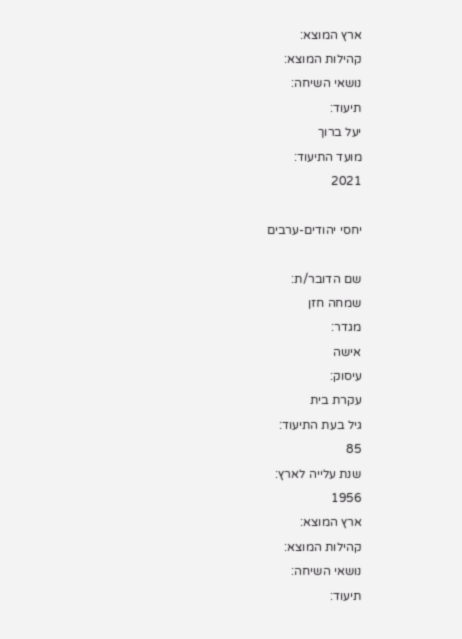ארץ המוצא:
קהילות המוצא:
נושאי השיחה:
תיעוד:
יעל ברוך
מועד התיעוד:
2021

יחסי יהודים-ערבים

שם הדובר/ת:
שמחה חזן
מגדר:
אישה
עיסוק:
עקרת בית
גיל בעת התיעוד:
85
שנת עלייה לארץ:
1956
ארץ המוצא:
קהילות המוצא:
נושאי השיחה:
תיעוד: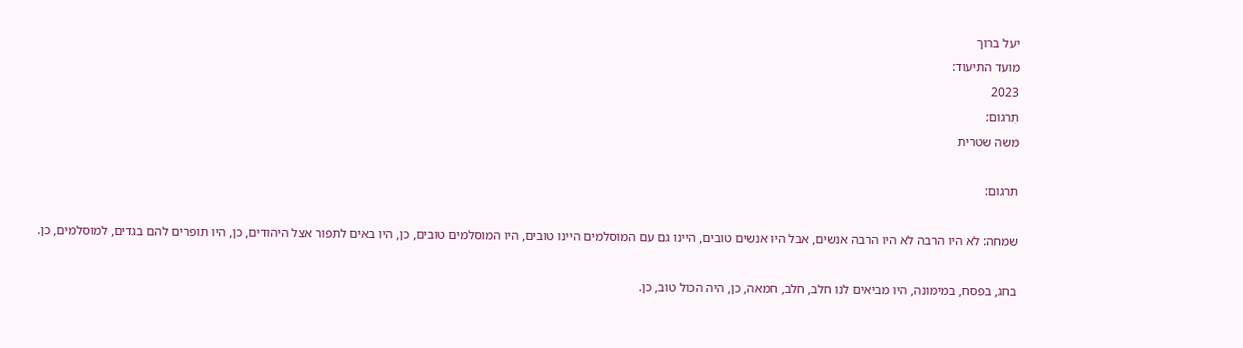יעל ברוך
מועד התיעוד:
2023
תִרגום:
משה שטרית

תרגום:

שמחה: לא היו הרבה לא היו הרבה אנשים, אבל היו אנשים טובים, היינו גם עם המוסלמים היינו טובים, היו המוסלמים טובים, כן, היו באים לתפור אצל היהודים, כן, היו תופרים להם בגדים, למוסלמים, כן.

בחג, בפסח, במימונה, היו מביאים לנו חלב, חלב, חמאה, כן, היה הכול טוב, כן.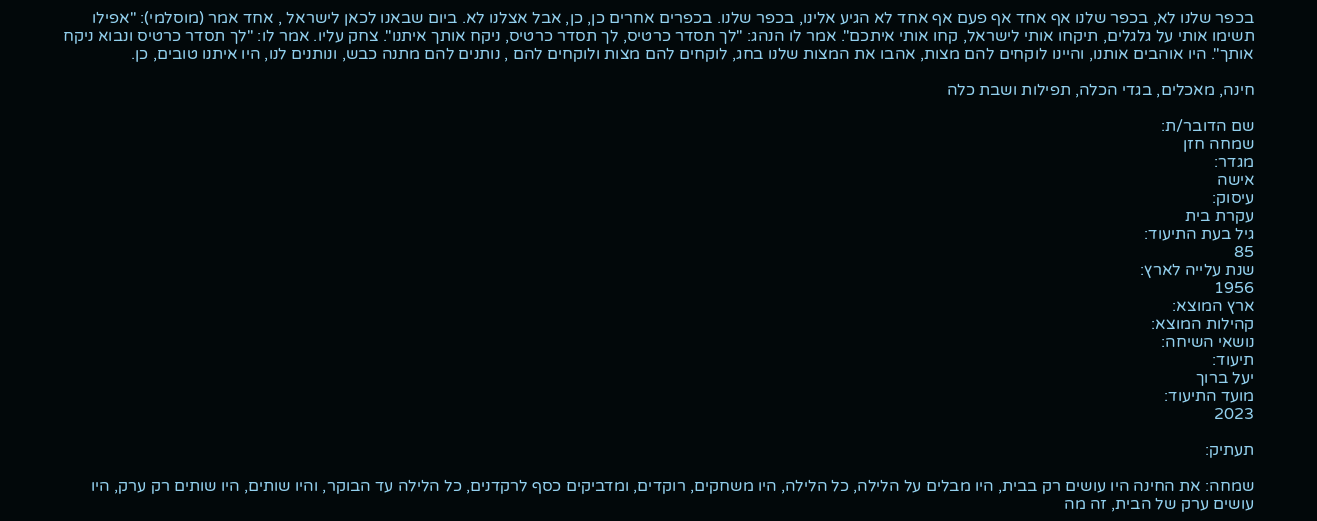בכפר שלנו לא, בכפר שלנו אף אחד אף פעם אף אחד לא הגיע אלינו, בכפר שלנו. בכפרים אחרים כן, כן, אבל אצלנו לא. ביום שבאנו לכאן לישראל , אחד אמר (מוסלמי): "אפילו תשימו אותי על גלגלים, תיקחו אותי לישראל, קחו אותי איתכם". אמר לו הנהג: "לך תסדר כרטיס, לך תסדר כרטיס, ניקח אותך איתנו". צחק עליו. אמר לו: "לך תסדר כרטיס ונבוא ניקח אותך". היו אוהבים אותנו, והיינו לוקחים להם מצות, אהבו את המצות שלנו בחג, לוקחים להם מצות ולוקחים להם , נותנים להם מתנה כבש, ונותנים לנו, היו איתנו טובים, כן.

חינה, מאכלים, בגדי הכלה, תפילות ושבת כלה

שם הדובר/ת:
שמחה חזן
מגדר:
אישה
עיסוק:
עקרת בית
גיל בעת התיעוד:
85
שנת עלייה לארץ:
1956
ארץ המוצא:
קהילות המוצא:
נושאי השיחה:
תיעוד:
יעל ברוך
מועד התיעוד:
2023

תעתיק:

שמחה: את החינה היו עושים רק בבית, היו מבלים על הלילה, כל הלילה, היו משחקים, רוקדים, ומדביקים כסף לרקדנים, כל הלילה עד הבוקר, והיו שותים, היו שותים רק ערק, היו עושים ערק של הבית, זה מה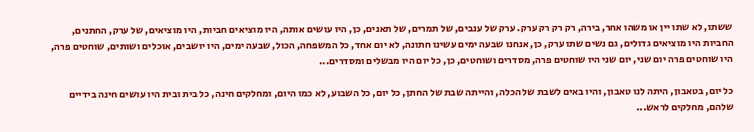ששתו, לא שתו יין או משהו אחר, בירה, רק רק רק ערק. ערק של ענבים, של תמרים, של תאנים, כן, היו עושים אותה, היו מוציאים חביות, היו מוציאים, של ערק, החתנים, החביות היו מוציאים גדולים, גם נשים שתו ערק, כן, אנחנו שבעה ימים עשינו חתונה, לא יום אחד, כל המשפחה, הכול, שבעה ימים, היו יושבים, אוכלים ושותים, שוחטים פרה, היו שוחטים פרה יום שני, יום שני היו שוחטים פרה, מסדרים ושוחטים, כן, כל יום היו מבשלים ומסדרים...

כל יום, בטאבון, היתה לנו טאבון, והיו באים לשבת של הכלה, והייתה שבת של החתן, כל יום, כל השבוע, לא כמו היום, ומחלקים חינה, כל בית ובית היו עושים חינה בידיים שלהם, מחלקים לראש...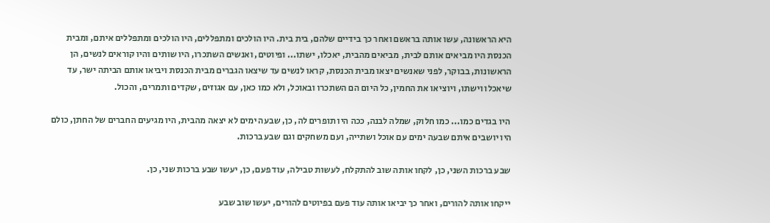היא הראשונה, עשו אותה בראשם ואחר כך בידיים שלהם, בית בית. היו הולכים ומתפללים, היו הולכים ומתפללים איתם, ומבית הכנסת היו מביאים אותם לבית, מביאים מהבית, יאכלו, ישתו... ופיוטים, ואנשים השתכרו, היו שותים והיו קוראים לנשים, הן הראשונות, בבוקר, לפני שאנשים יצאו מבית הכנסת, קראו לנשים עד שיצאו הגברים מבית הכנסת ויביאו אותם הביתה ישר, עד שיאכלו וישתו, ויוציאו את החמין, כל היום הם השתכרו ובאוכל, ולא כמו כאן, עם אגוזים, שקדים ותמרים, והכול.

 היו בגדים כמו... כמו חלוק, שמלה לבנה, ככה היו תופרים לה, כן, שבעה ימים לא יצאה מהבית, היו מגיעים החברים של החתן, כולם היו יושבים איתם שבעה ימים עם אוכל ושתייה, ועם משחקים וגם שבע ברכות.

שבע ברכות השני, כן, לקחו אותה שוב להתקלח, לעשות טבילה, עוד פעם, כן, יעשו שבע ברכות שני, כן.

ייקחו אותה להורים, ואחר כך יביאו אותה עוד פעם בפיוטים להורים, יעשו שוב שבע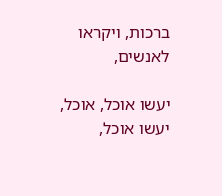ברכות, ויקראו לאנשים,

יעשו אוכל, אוכל, יעשו אוכל,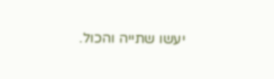יעשו שתייה והכול.